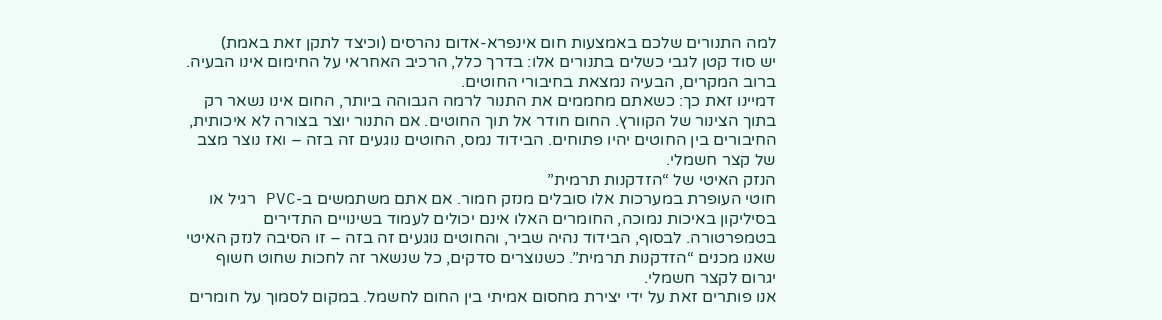למה התנורים שלכם באמצעות חום אינפרא-אדום נהרסים (וכיצד לתקן זאת באמת)
יש סוד קטן לגבי כשלים בתנורים אלו: בדרך כלל, הרכיב האחראי על החימום אינו הבעיה. ברוב המקרים, הבעיה נמצאת בחיבורי החוטים.
דמיינו זאת כך: כשאתם מחממים את התנור לרמה הגבוהה ביותר, החום אינו נשאר רק בתוך הצינור של הקוורץ. החום חודר אל תוך החוטים. אם התנור יוצר בצורה לא איכותית, החיבורים בין החוטים יהיו פתוחים. הבידוד נמס, החוטים נוגעים זה בזה – ואז נוצר מצב של קצר חשמלי.
הנזק האיטי של “הזדקנות תרמית”
חוטי העופרת במערכות אלו סובלים מנזק חמור. אם אתם משתמשים ב-PVC רגיל או בסיליקון באיכות נמוכה, החומרים האלו אינם יכולים לעמוד בשינויים התדירים בטמפרטורה. לבסוף, הבידוד נהיה שביר, והחוטים נוגעים זה בזה – זו הסיבה לנזק האיטי שאנו מכנים “הזדקנות תרמית”. כשנוצרים סדקים, כל שנשאר זה לחכות שחוט חשוף יגרום לקצר חשמלי.
אנו פותרים זאת על ידי יצירת מחסום אמיתי בין החום לחשמל. במקום לסמוך על חומרים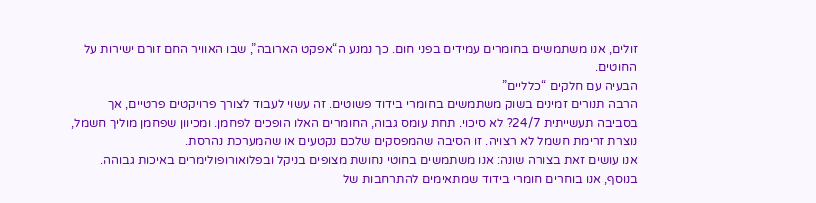זולים, אנו משתמשים בחומרים עמידים בפני חום. כך נמנע ה“אפקט הארובה”, שבו האוויר החם זורם ישירות על החוטים.
הבעיה עם חלקים “כלליים”
הרבה תנורים זמינים בשוק משתמשים בחומרי בידוד פשוטים. זה עשוי לעבוד לצורך פרויקטים פרטיים, אך בסביבה תעשייתית 24/7? לא סיכוי. תחת עומס גבוה, החומרים האלו הופכים לפחמן. ומכיוון שפחמן מוליך חשמל, נוצרת זרימת חשמל לא רצויה. זו הסיבה שהמפסקים שלכם נקטעים או שהמערכת נהרסת.
אנו עושים זאת בצורה שונה: אנו משתמשים בחוטי נחושת מצופים בניקל ובפלואורופולימרים באיכות גבוהה. בנוסף, אנו בוחרים חומרי בידוד שמתאימים להתרחבות של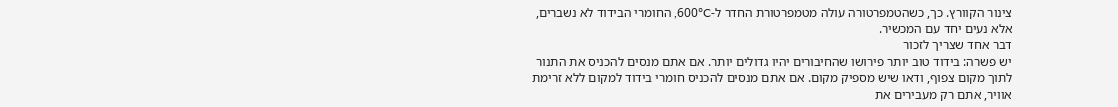צינור הקוורץ. כך, כשהטמפרטורה עולה מטמפרטורת החדר ל-600°C, החומרי הבידוד לא נשברים, אלא נעים יחד עם המכשיר.
דבר אחד שצריך לזכור
יש פשרה: בידוד טוב יותר פירושו שהחיבורים יהיו גדולים יותר. אם אתם מנסים להכניס את התנור לתוך מקום צפוף, ודאו שיש מספיק מקום. אם אתם מנסים להכניס חומרי בידוד למקום ללא זרימת אוויר, אתם רק מעבירים את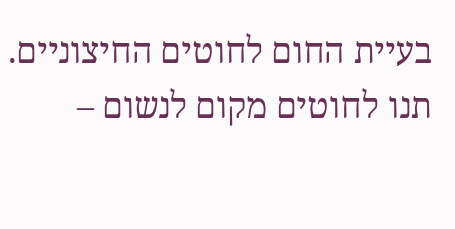בעיית החום לחוטים החיצוניים. תנו לחוטים מקום לנשום –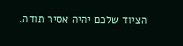הציוד שלכם יהיה אסיר תודה.